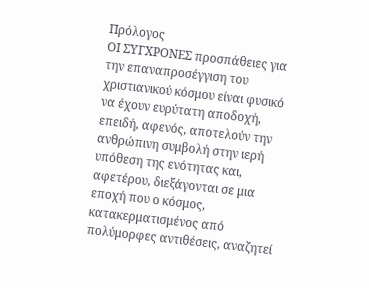Πρόλογος
ΟΙ ΣΥΓΧΡΟΝΕΣ προσπάθειες για την επαναπροσέγγιση του χριστιανικού κόσμου είναι φυσικό να έχουν ευρύτατη αποδοχή, επειδή, αφενός, αποτελούν την ανθρώπινη συμβολή στην ιερή υπόθεση της ενότητας και, αφετέρου, διεξάγονται σε μια εποχή που ο κόσμος, κατακερματισμένος από πολύμορφες αντιθέσεις, αναζητεί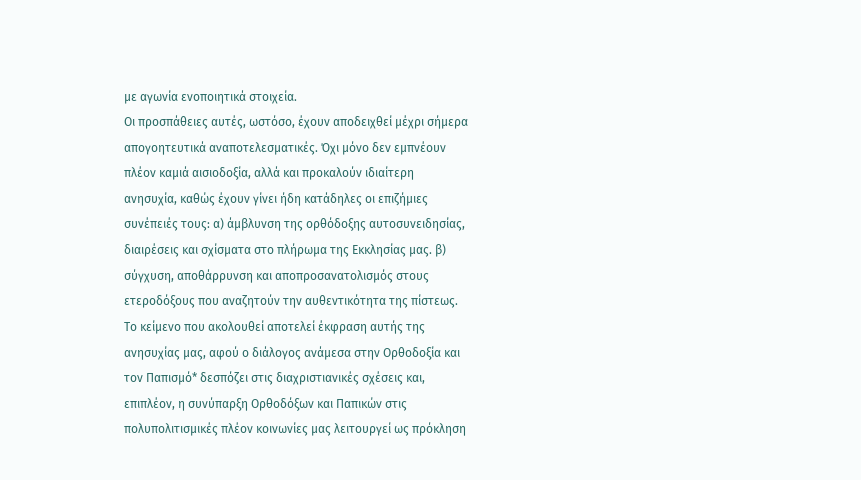με αγωνία ενοποιητικά στοιχεία.
Οι προσπάθειες αυτές, ωστόσο, έχουν αποδειχθεί μέχρι σήμερα απογοητευτικά αναποτελεσματικές. Όχι μόνο δεν εμπνέουν πλέον καμιά αισιοδοξία, αλλά και προκαλούν ιδιαίτερη ανησυχία, καθώς έχουν γίνει ήδη κατάδηλες οι επιζήμιες συνέπειές τους: α) άμβλυνση της ορθόδοξης αυτοσυνειδησίας, διαιρέσεις και σχίσματα στο πλήρωμα της Εκκλησίας μας. β) σύγχυση, αποθάρρυνση και αποπροσανατολισμός στους ετεροδόξους που αναζητούν την αυθεντικότητα της πίστεως.
Το κείμενο που ακολουθεί αποτελεί έκφραση αυτής της ανησυχίας μας, αφού ο διάλογος ανάμεσα στην Ορθοδοξία και τον Παπισμό* δεσπόζει στις διαχριστιανικές σχέσεις και, επιπλέον, η συνύπαρξη Ορθοδόξων και Παπικών στις πολυπολιτισμικές πλέον κοινωνίες μας λειτουργεί ως πρόκληση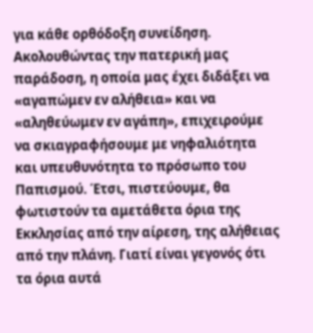για κάθε ορθόδοξη συνείδηση.
Ακολουθώντας την πατερική μας παράδοση, η οποία μας έχει διδάξει να «αγαπώμεν εν αλήθεια» και να «αληθεύωμεν εν αγάπη», επιχειρούμε να σκιαγραφήσουμε με νηφαλιότητα και υπευθυνότητα το πρόσωπο του Παπισμού. Έτσι, πιστεύουμε, θα φωτιστούν τα αμετάθετα όρια της Εκκλησίας από την αίρεση, της αλήθειας από την πλάνη. Γιατί είναι γεγονός ότι τα όρια αυτά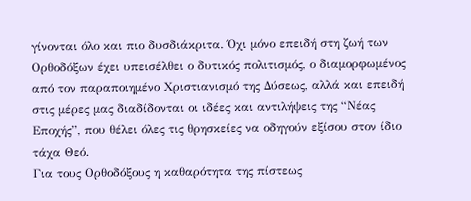γίνονται όλο και πιο δυσδιάκριτα. Όχι μόνο επειδή στη ζωή των Ορθοδόξων έχει υπεισέλθει ο δυτικός πολιτισμός, ο διαμορφωμένος από τον παραποιημένο Χριστιανισμό της Δύσεως, αλλά και επειδή στις μέρες μας διαδίδονται οι ιδέες και αντιλήψεις της “Νέας Εποχής”, που θέλει όλες τις θρησκείες να οδηγούν εξίσου στον ίδιο τάχα Θεό.
Για τους Ορθοδόξους η καθαρότητα της πίστεως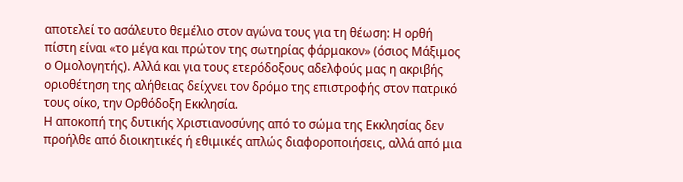αποτελεί το ασάλευτο θεμέλιο στον αγώνα τους για τη θέωση: Η ορθή πίστη είναι «το μέγα και πρώτον της σωτηρίας φάρμακον» (όσιος Μάξιμος ο Ομολογητής). Αλλά και για τους ετερόδοξους αδελφούς μας η ακριβής οριοθέτηση της αλήθειας δείχνει τον δρόμο της επιστροφής στον πατρικό τους οίκο, την Ορθόδοξη Εκκλησία.
Η αποκοπή της δυτικής Χριστιανοσύνης από το σώμα της Εκκλησίας δεν προήλθε από διοικητικές ή εθιμικές απλώς διαφοροποιήσεις, αλλά από μια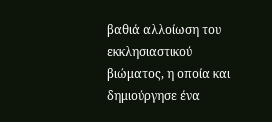βαθιά αλλοίωση του εκκλησιαστικού βιώματος, η οποία και δημιούργησε ένα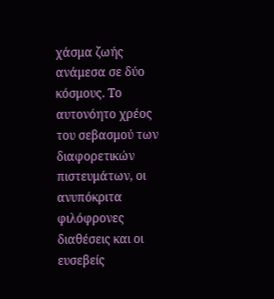χάσμα ζωής ανάμεσα σε δύο κόσμους. Το αυτονόητο χρέος του σεβασμού των διαφορετικών πιστευμάτων, οι ανυπόκριτα φιλόφρονες διαθέσεις και οι ευσεβείς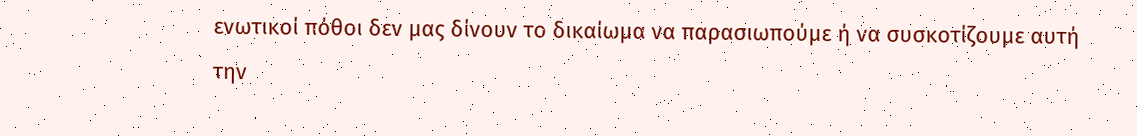ενωτικοί πόθοι δεν μας δίνουν το δικαίωμα να παρασιωπούμε ή να συσκοτίζουμε αυτή την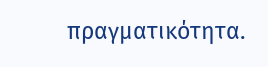πραγματικότητα.